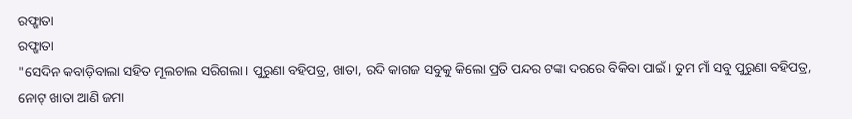ରଫ୍ଖାତା
ରଫ୍ଖାତା
"ସେଦିନ କବାଡ଼ିବାଲା ସହିତ ମୂଲଚାଲ ସରିଗଲା। ପୁରୁଣା ବହିପତ୍ର, ଖାତା, ରଦି କାଗଜ ସବୁକୁ କିଲୋ ପ୍ରତି ପନ୍ଦର ଟଙ୍କା ଦରରେ ବିକିବା ପାଇଁ। ତୁମ ମାଁ ସବୁ ପୁରୁଣା ବହିପତ୍ର, ନୋଟ୍ ଖାତା ଆଣି ଜମା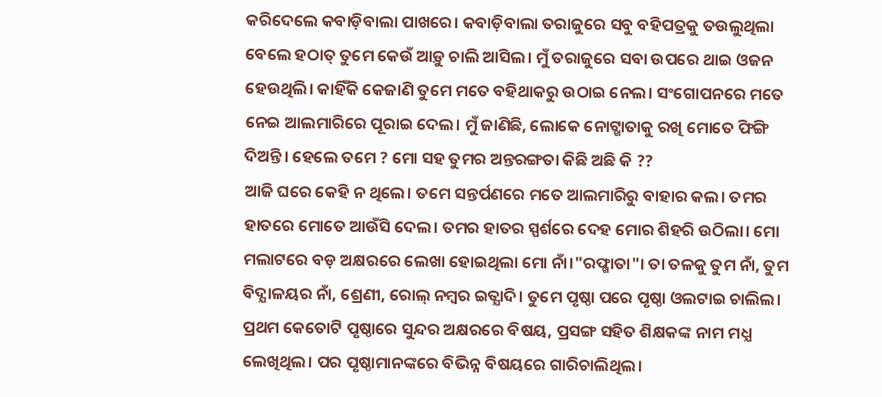କରିଦେଲେ କବାଡ଼ିବାଲା ପାଖରେ। କବାଡ଼ିବାଲା ତରାଜୁରେ ସବୁ ବହିପତ୍ରକୁ ତଉଲୁଥିଲା ବେଲେ ହଠାତ୍ ତୁମେ କେଉଁ ଆଡ଼ୁ ଚାଲି ଆସିଲ। ମୁଁ ତରାଜୁରେ ସବା ଉପରେ ଥାଇ ଓଜନ ହେଉଥିଲି। କାହିଁକି କେଜାଣି ତୁମେ ମତେ ବହିଥାକରୁ ଉଠାଇ ନେଲ। ସଂଗୋପନରେ ମତେ ନେଇ ଆଲମାରିରେ ପୂରାଇ ଦେଲ। ମୁଁ ଜାଣିଛି, ଲୋକେ ନୋଟ୍ଖାତାକୁ ରଖି ମୋତେ ଫିଙ୍ଗି ଦିଅନ୍ତି। ହେଲେ ତମେ ? ମୋ ସହ ତୁମର ଅନ୍ତରଙ୍ଗତା କିଛି ଅଛି କି ??
ଆଜି ଘରେ କେହି ନ ଥିଲେ। ତମେ ସନ୍ତର୍ପଣରେ ମତେ ଆଲମାରିରୁ ବାହାର କଲ। ତମର ହାତରେ ମୋତେ ଆଉଁସି ଦେଲ। ତମର ହାତର ସ୍ପର୍ଶରେ ଦେହ ମୋର ଶିହରି ଉଠିଲା। ମୋ ମଲାଟରେ ବଡ଼ ଅକ୍ଷରରେ ଲେଖା ହୋଇଥିଲା ମୋ ନାଁ।"ରଫ୍ଖାତା"। ତା ତଳକୁ ତୁମ ନାଁ, ତୁମ ବିଦ୍ଯାଳୟର ନାଁ, ଶ୍ରେଣୀ, ରୋଲ୍ ନମ୍ବର ଇତ୍ଯାଦି। ତୁମେ ପୃଷ୍ଠା ପରେ ପୃଷ୍ଠା ଓଲଟାଇ ଚାଲିଲ। ପ୍ରଥମ କେତୋଟି ପୃଷ୍ଠାରେ ସୁନ୍ଦର ଅକ୍ଷରରେ ବିଷୟ, ପ୍ରସଙ୍ଗ ସହିତ ଶିକ୍ଷକଙ୍କ ନାମ ମଧ୍ଯ ଲେଖିଥିଲ। ପର ପୃଷ୍ଠାମାନଙ୍କରେ ବିଭିନ୍ନ ବିଷୟରେ ଗାରିଚାଲିଥିଲ।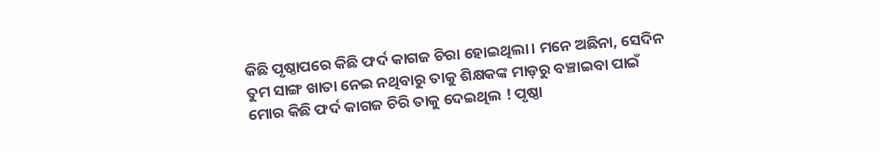କିଛି ପୃଷ୍ଠାପରେ କିଛି ଫର୍ଦ କାଗଜ ଚିରା ହୋଇଥିଲା। ମନେ ଅଛିନା, ସେଦିନ ତୁମ ସାଙ୍ଗ ଖାତା ନେଇ ନଥିବାରୁ ତାକୁ ଶିକ୍ଷକଙ୍କ ମାଡ଼ରୁ ବଞ୍ଚାଇବା ପାଇଁ ମୋର କିଛି ଫର୍ଦ କାଗଜ ଚିରି ତାକୁ ଦେଇଥିଲ ! ପୃଷ୍ଠା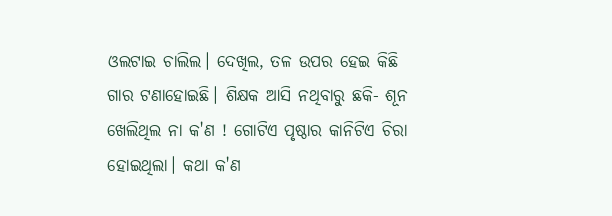ଓଲଟାଇ ଚାଲିଲ। ଦେଖିଲ, ତଳ ଉପର ହେଇ କିଛି ଗାର ଟଣାହୋଇଛି। ଶିକ୍ଷକ ଆସି ନଥିବାରୁ ଛକି- ଶୂନ ଖେଲିଥିଲ ନା କ'ଣ ! ଗୋଟିଏ ପୃଷ୍ଠାର କାନିଟିଏ ଚିରା ହୋଇଥିଲା। କଥା କ'ଣ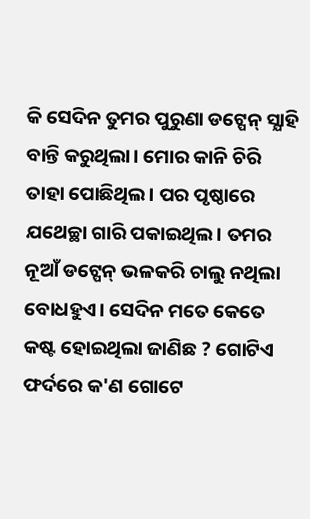କି ସେଦିନ ତୁମର ପୁରୁଣା ଡଟ୍ପେନ୍ ସ୍ଯାହି ବାନ୍ତି କରୁଥିଲା। ମୋର କାନି ଚିରି ତାହା ପୋଛିଥିଲ। ପର ପୃଷ୍ଠାରେ ଯଥେଚ୍ଛା ଗାରି ପକାଇଥିଲ। ତମର ନୂଆଁ ଡଟ୍ପେନ୍ ଭଳକରି ଚାଲୁ ନଥିଲା ବୋଧହୁଏ। ସେଦିନ ମତେ କେତେ କଷ୍ଟ ହୋଇଥିଲା ଜାଣିଛ ? ଗୋଟିଏ ଫର୍ଦରେ କ'ଣ ଗୋଟେ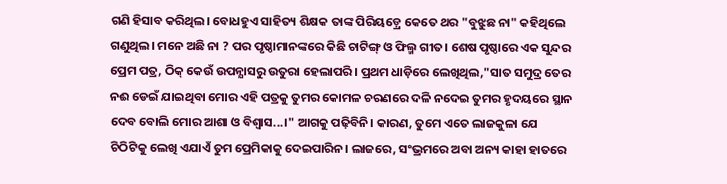ଗଣି ହିସାବ କରିଥିଲ। ବୋଧହୁଏ ସାହିତ୍ୟ ଶିକ୍ଷକ ତାଙ୍କ ପିରିୟଡ଼୍ରେ କେତେ ଥର "ବୁଝୁଛ ନା" କହିଥିଲେ ଗଣୁଥିଲ। ମନେ ଅଛି ନା ? ପର ପୃଷ୍ଠାମାନଙ୍କରେ କିଛି ଚାଟିଙ୍ଗ୍ ଓ ଫିଲ୍ମ ଗୀତ। ଶେଷ ପୃଷ୍ଠାରେ ଏକ ସୁନ୍ଦର ପ୍ରେମ ପତ୍ର, ଠିକ୍ କେଉଁ ଉପନ୍ଯାସରୁ ଉତୁରା ହେଲାପରି। ପ୍ରଥମ ଧାଡ଼ିରେ ଲେଖିଥିଲ,"ସାତ ସମୁଦ୍ର ତେର ନଈ ଡେଇଁ ଯାଇଥିବା ମୋର ଏହି ପତ୍ରକୁ ତୁମର କୋମଳ ଚରଣରେ ଦଳି ନଦେଇ ତୁମର ହୃଦୟରେ ସ୍ଥାନ ଦେବ ବୋଲି ମୋର ଆଶା ଓ ବିଶ୍ୱାସ...।" ଆଗକୁ ପଢ଼ିବିନି। କାରଣ, ତୁମେ ଏତେ ଲାଜକୁଳା ଯେ ଚିଠିଟିକୁ ଲେଖି ଏଯାଏଁ ତୁମ ପ୍ରେମିକାକୁ ଦେଇପାରିନ। ଲାଜରେ, ସଂଭ୍ରମରେ ଅବା ଅନ୍ୟ କାହା ହାତରେ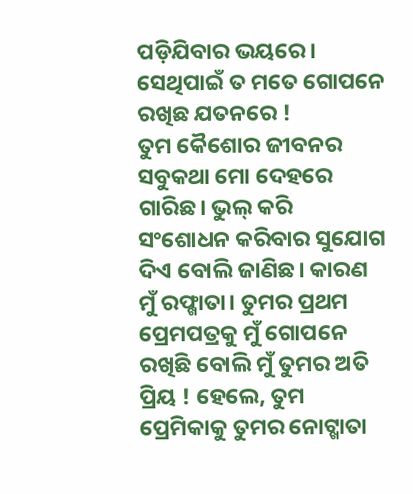ପଡ଼ିଯିବାର ଭୟରେ। ସେଥିପାଇଁ ତ ମତେ ଗୋପନେ ରଖିଛ ଯତନରେ !
ତୁମ କୈଶୋର ଜୀବନର ସବୁକଥା ମୋ ଦେହରେ ଗାରିଛ। ଭୁଲ୍ କରି ସଂଶୋଧନ କରିବାର ସୁଯୋଗ ଦିଏ ବୋଲି ଜାଣିଛ। କାରଣ ମୁଁ ରଫ୍ଖାତା। ତୁମର ପ୍ରଥମ ପ୍ରେମପତ୍ରକୁ ମୁଁ ଗୋପନେ ରଖିଛି ବୋଲି ମୁଁ ତୁମର ଅତି ପ୍ରିୟ ! ହେଲେ, ତୁମ ପ୍ରେମିକାକୁ ତୁମର ନୋଟ୍ଖାତା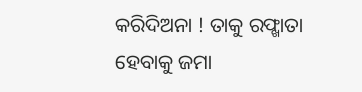କରିଦିଅନା ! ତାକୁ ରଫ୍ଖାତା ହେବାକୁ ଜମା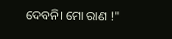ଦେବନି। ମୋ ରାଣ !"